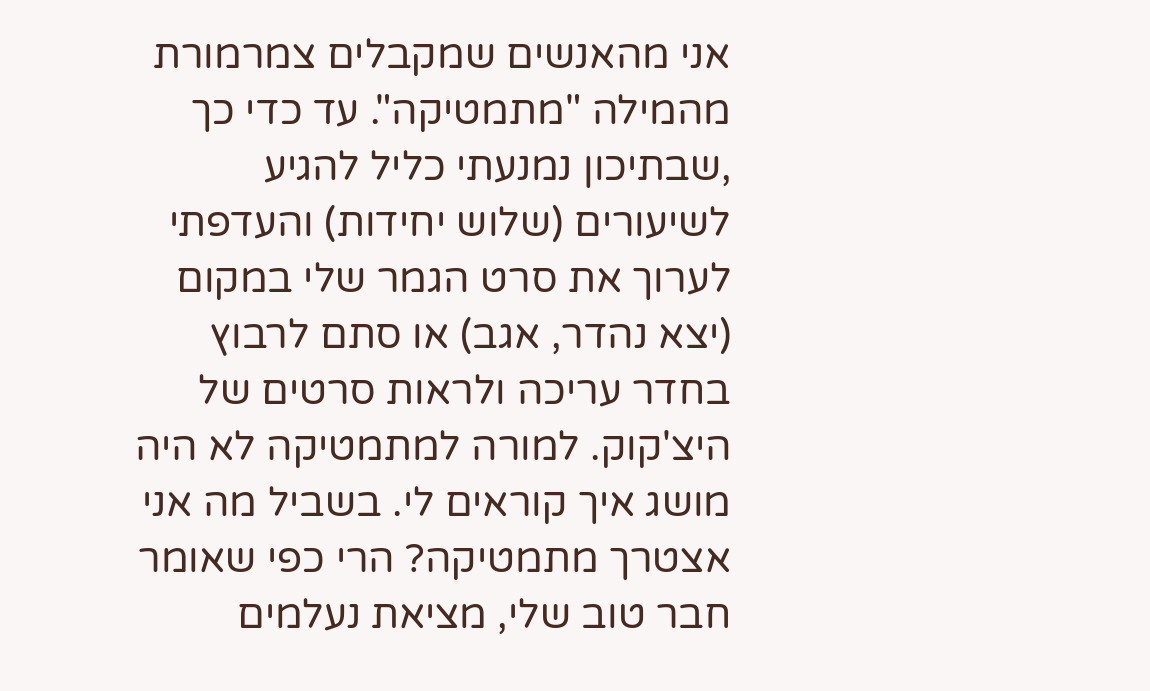אני מהאנשים שמקבלים צמרמורת מהמילה "מתמטיקה". עד כדי כך ,שבתיכון נמנעתי כליל להגיע לשיעורים (שלוש יחידות) והעדפתי לערוך את סרט הגמר שלי במקום (יצא נהדר, אגב) או סתם לרבוץ בחדר עריכה ולראות סרטים של היצ'קוק. למורה למתמטיקה לא היה מושג איך קוראים לי. בשביל מה אני אצטרך מתמטיקה? הרי כפי שאומר חבר טוב שלי, מציאת נעלמים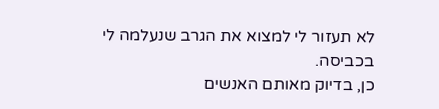לא תעזור לי למצוא את הגרב שנעלמה לי בכביסה.
כן, בדיוק מאותם האנשים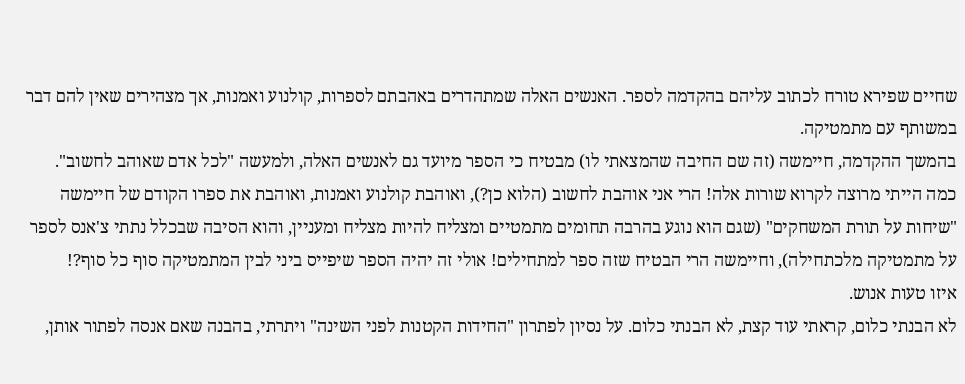שחיים שפירא טורח לכתוב עליהם בהקדמה לספר. האנשים האלה שמתהדרים באהבתם לספרות, קולנוע ואמנות, אך מצהירים שאין להם דבר במשותף עם מתמטיקה.
בהמשך ההקדמה, חיימשה (זה שם החיבה שהמצאתי לו) מבטיח כי הספר מיועד גם לאנשים האלה, ולמעשה "לכל אדם שאוהב לחשוב".
כמה הייתי מרוצה לקרוא שורות אלה! הרי אני אוהבת לחשוב (הלוא כן?), ואוהבת קולנוע ואמנות, ואוהבת את ספרו הקודם של חיימשה "שיחות על תורת המשחקים" (שגם הוא נוגע בהרבה תחומים מתמטיים ומצליח להיות מצליח ומעניין, והוא הסיבה שבכלל נתתי צ'אנס לספר על מתמטיקה מלכתחילה), וחיימשה הרי הבטיח שזה ספר למתחילים! אולי זה יהיה הספר שיפייס ביני לבין המתמטיקה סוף כל סוף?!
איזו טעות אנוש.
לא הבנתי כלום, קראתי עוד קצת, לא הבנתי כלום. על נסיון לפתרון "החידות הקטנות לפני השינה" ויתרתי, בהבנה שאם אנסה לפתור אותן,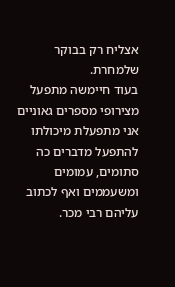אצליח רק בבוקר שלמחרת.
בעוד חיימשה מתפעל מצירופי מספרים גאוניים אני מתפעלת מיכולתו להתפעל מדברים כה סתומים, עמומים ומשעממים ואף לכתוב עליהם רבי מכר.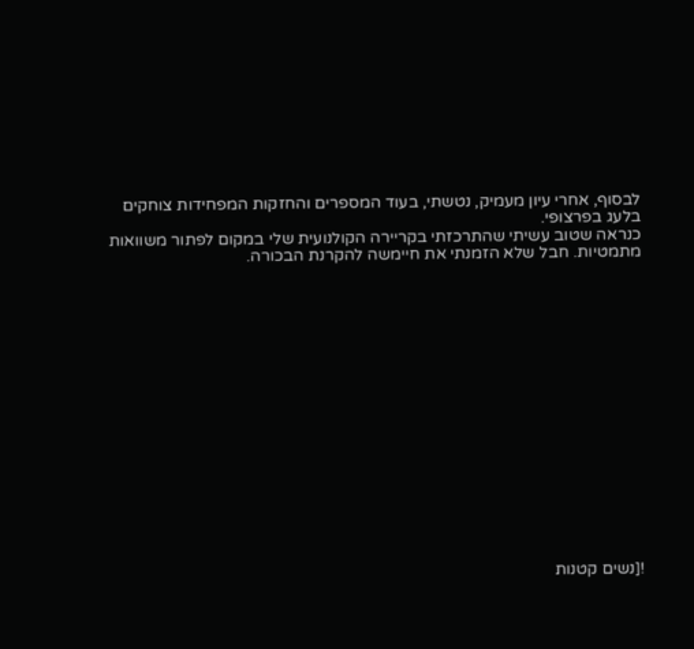לבסוף, אחרי עיון מעמיק, נטשתי, בעוד המספרים והחזקות המפחידות צוחקים בלעג בפרצופי.
כנראה שטוב עשיתי שהתרכזתי בקריירה הקולנועית שלי במקום לפתור משוואות מתמטיות. חבל שלא הזמנתי את חיימשה להקרנת הבכורה.

















![נשים קטנות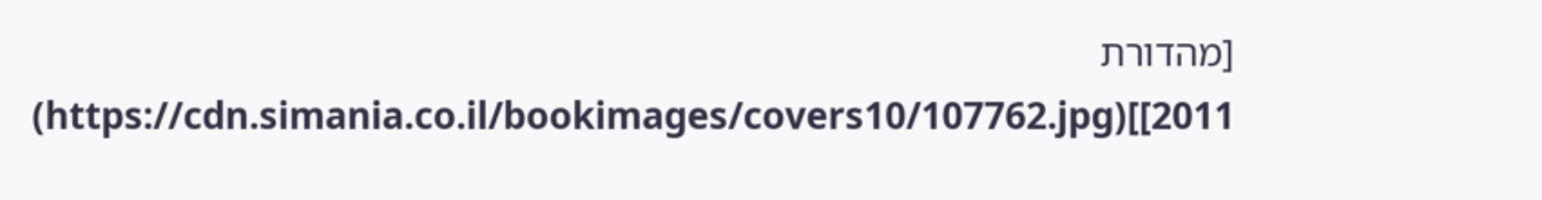[מהדורת 2011]](https://cdn.simania.co.il/bookimages/covers10/107762.jpg)